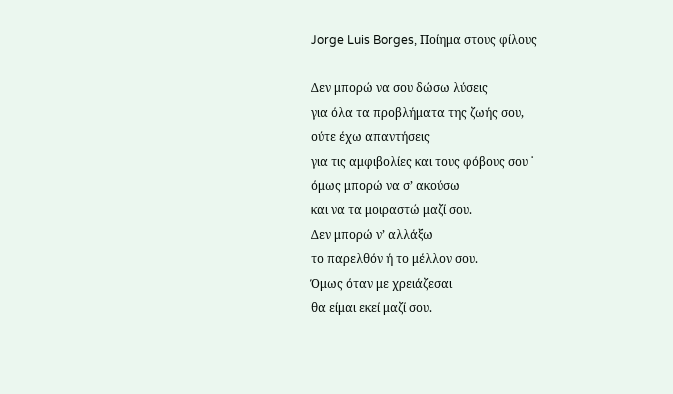Jorge Luis Borges, Ποίημα στους φίλους

Δεν μπορώ να σου δώσω λύσεις
για όλα τα προβλήματα της ζωής σου,
ούτε έχω απαντήσεις
για τις αμφιβολίες και τους φόβους σου ˙
όμως μπορώ να σ’ ακούσω
και να τα μοιραστώ μαζί σου.
Δεν μπορώ ν’ αλλάξω
το παρελθόν ή το μέλλον σου.
Όμως όταν με χρειάζεσαι
θα είμαι εκεί μαζί σου.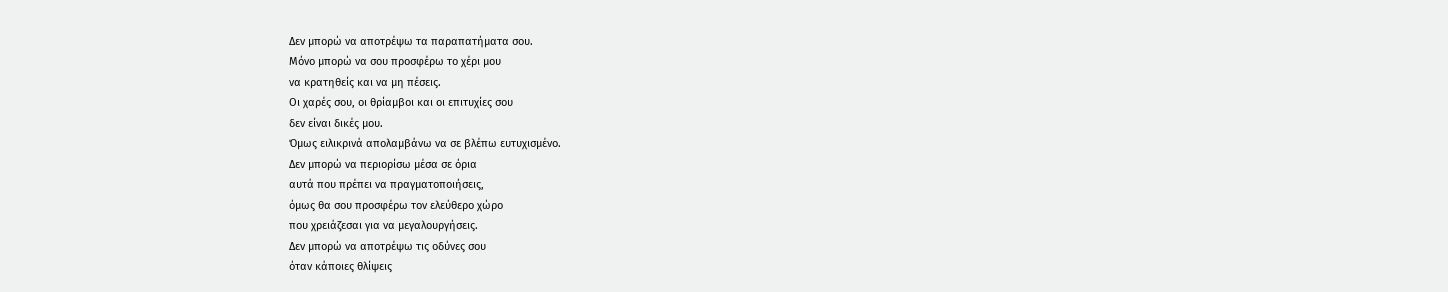Δεν μπορώ να αποτρέψω τα παραπατήματα σου.
Μόνο μπορώ να σου προσφέρω το χέρι μου
να κρατηθείς και να μη πέσεις.
Οι χαρές σου, οι θρίαμβοι και οι επιτυχίες σου
δεν είναι δικές μου.
Όμως ειλικρινά απολαμβάνω να σε βλέπω ευτυχισμένο.
Δεν μπορώ να περιορίσω μέσα σε όρια
αυτά που πρέπει να πραγματοποιήσεις,
όμως θα σου προσφέρω τον ελεύθερο χώρο
που χρειάζεσαι για να μεγαλουργήσεις.
Δεν μπορώ να αποτρέψω τις οδύνες σου
όταν κάποιες θλίψεις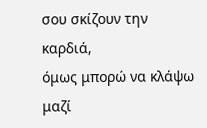σου σκίζουν την καρδιά,
όμως μπορώ να κλάψω μαζί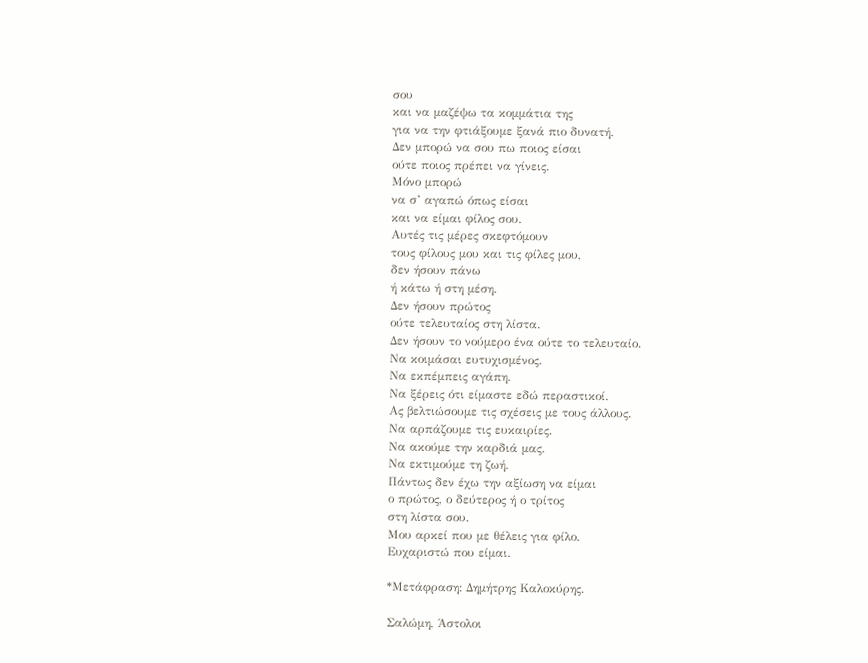σου
και να μαζέψω τα κομμάτια της
για να την φτιάξουμε ξανά πιο δυνατή.
Δεν μπορώ να σου πω ποιος είσαι
ούτε ποιος πρέπει να γίνεις.
Μόνο μπορώ
να σ’ αγαπώ όπως είσαι
και να είμαι φίλος σου.
Αυτές τις μέρες σκεφτόμουν
τους φίλους μου και τις φίλες μου,
δεν ήσουν πάνω
ή κάτω ή στη μέση.
Δεν ήσουν πρώτος
ούτε τελευταίος στη λίστα.
Δεν ήσουν το νούμερο ένα ούτε το τελευταίο.
Να κοιμάσαι ευτυχισμένος.
Να εκπέμπεις αγάπη.
Να ξέρεις ότι είμαστε εδώ περαστικοί.
Ας βελτιώσουμε τις σχέσεις με τους άλλους.
Να αρπάζουμε τις ευκαιρίες.
Να ακούμε την καρδιά μας.
Να εκτιμούμε τη ζωή.
Πάντως δεν έχω την αξίωση να είμαι
ο πρώτος, ο δεύτερος ή ο τρίτος
στη λίστα σου.
Μου αρκεί που με θέλεις για φίλο.
Ευχαριστώ που είμαι.

*Μετάφραση: Δημήτρης Καλοκύρης.

Σαλώμη, Άστολοι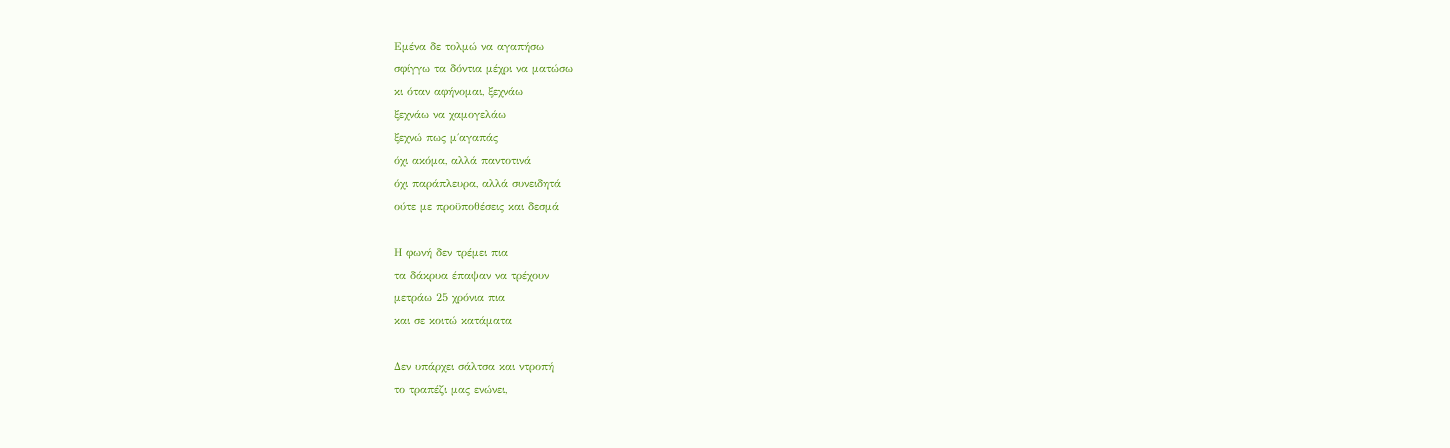Εμένα δε τολμώ να αγαπήσω
σφίγγω τα δόντια μέχρι να ματώσω
κι όταν αφήνομαι, ξεχνάω
ξεχνάω να χαμογελάω
ξεχνώ πως μ΄αγαπάς
όχι ακόμα, αλλά παντοτινά
όχι παράπλευρα, αλλά συνειδητά
ούτε με προϋποθέσεις και δεσμά

Η φωνή δεν τρέμει πια
τα δάκρυα έπαψαν να τρέχουν
μετράω 25 χρόνια πια
και σε κοιτώ κατάματα

Δεν υπάρχει σάλτσα και ντροπή
το τραπέζι μας ενώνει,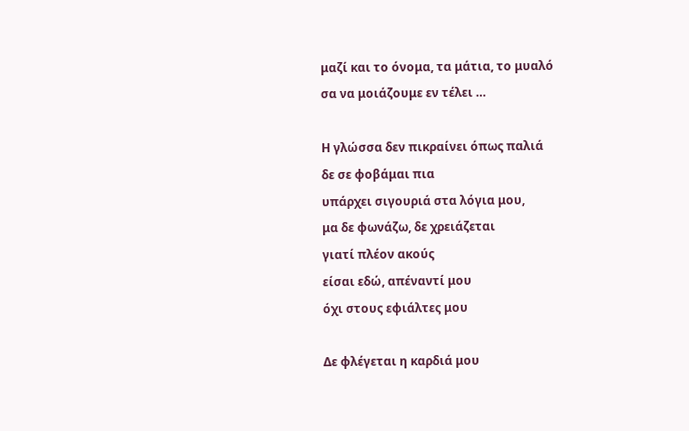μαζί και το όνομα, τα μάτια, το μυαλό
σα να μοιάζουμε εν τέλει …

Η γλώσσα δεν πικραίνει όπως παλιά
δε σε φοβάμαι πια
υπάρχει σιγουριά στα λόγια μου,
μα δε φωνάζω, δε χρειάζεται
γιατί πλέον ακούς
είσαι εδώ, απέναντί μου
όχι στους εφιάλτες μου

Δε φλέγεται η καρδιά μου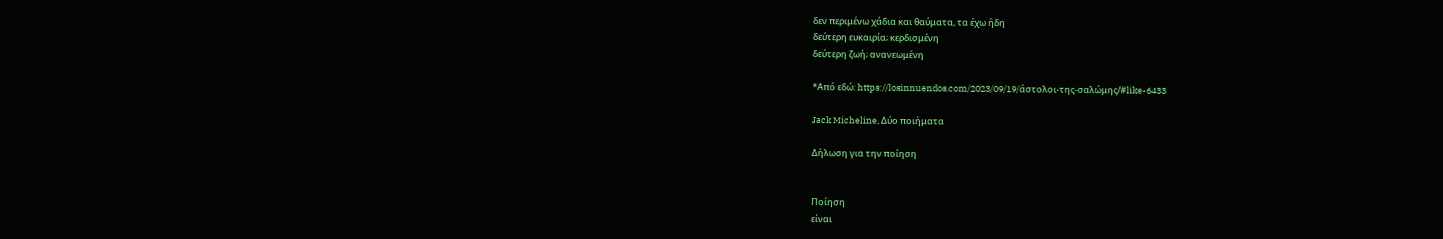δεν περιμένω χάδια και θαύματα, τα έχω ήδη
δεύτερη ευκαιρία; κερδισμένη
δεύτερη ζωή; ανανεωμένη

*Από εδώ: https://losinnuendos.com/2023/09/19/άστολοι-της-σαλώμης/#like-6433

Jack Micheline, Δύο ποιήματα

Δήλωση για την ποίηση


Ποίηση
είναι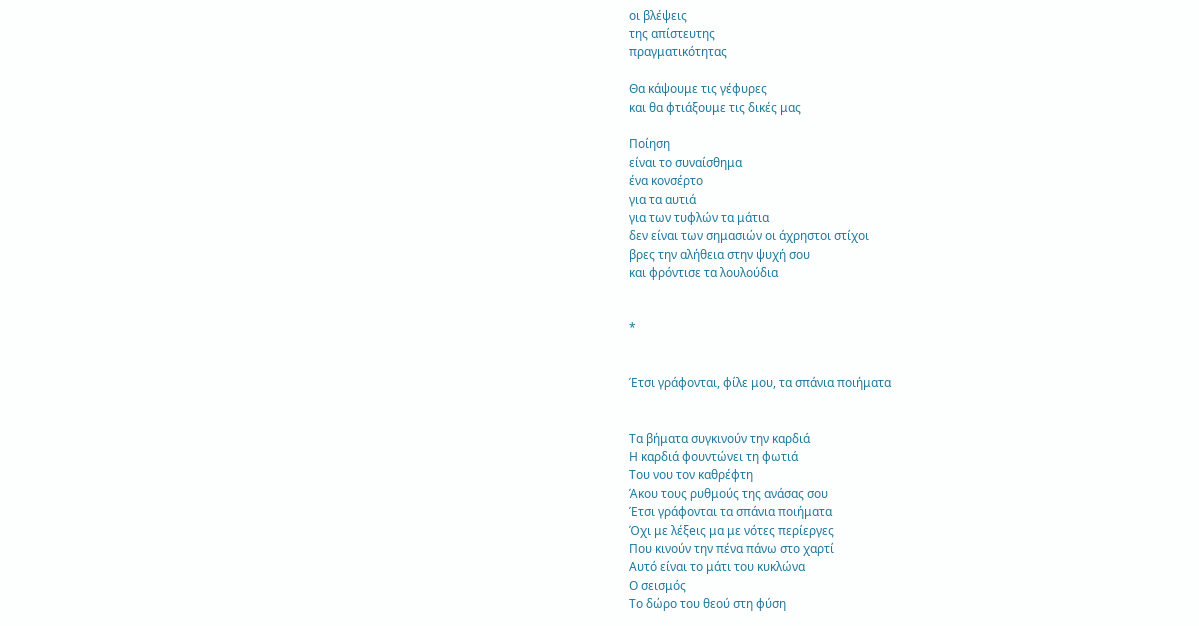οι βλέψεις
της απίστευτης
πραγματικότητας

Θα κάψουμε τις γέφυρες
και θα φτιάξουμε τις δικές μας

Ποίηση
είναι το συναίσθημα
ένα κονσέρτο
για τα αυτιά
για των τυφλών τα μάτια
δεν είναι των σημασιών οι άχρηστοι στίχοι
βρες την αλήθεια στην ψυχή σου
και φρόντισε τα λουλούδια


*


Έτσι γράφονται, φίλε μου, τα σπάνια ποιήματα


Τα βήματα συγκινούν την καρδιά
Η καρδιά φουντώνει τη φωτιά
Του νου τον καθρέφτη
Άκου τους ρυθμούς της ανάσας σου
Έτσι γράφονται τα σπάνια ποιήματα
Όχι με λέξeις μα με νότες περίεργες
Που κινούν την πένα πάνω στο χαρτί
Αυτό είναι το μάτι του κυκλώνα
Ο σεισμός
Το δώρο του θεού στη φύση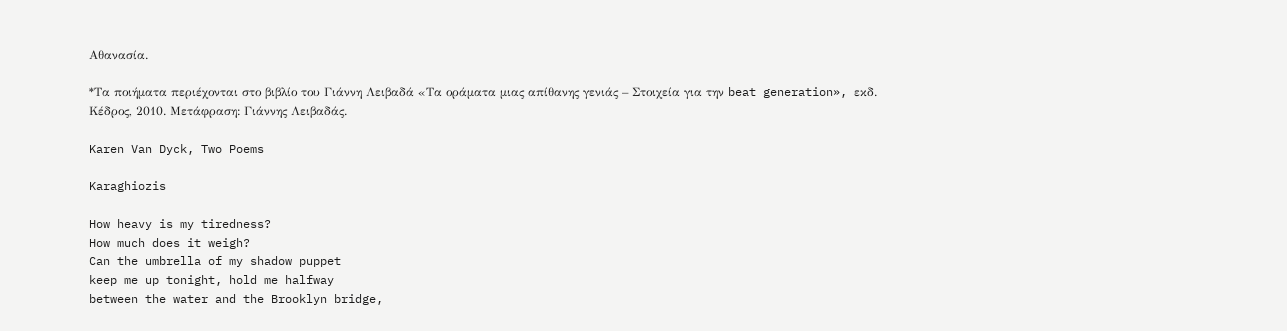Αθανασία.

*Τα ποιήματα περιέχονται στο βιβλίο του Γιάννη Λειβαδά «Τα οράματα μιας απίθανης γενιάς – Στοιχεία για την beat generation», εκδ. Κέδρος, 2010. Μετάφραση: Γιάννης Λειβαδάς.

Karen Van Dyck, Two Poems

Karaghiozis

How heavy is my tiredness?
How much does it weigh?
Can the umbrella of my shadow puppet
keep me up tonight, hold me halfway
between the water and the Brooklyn bridge,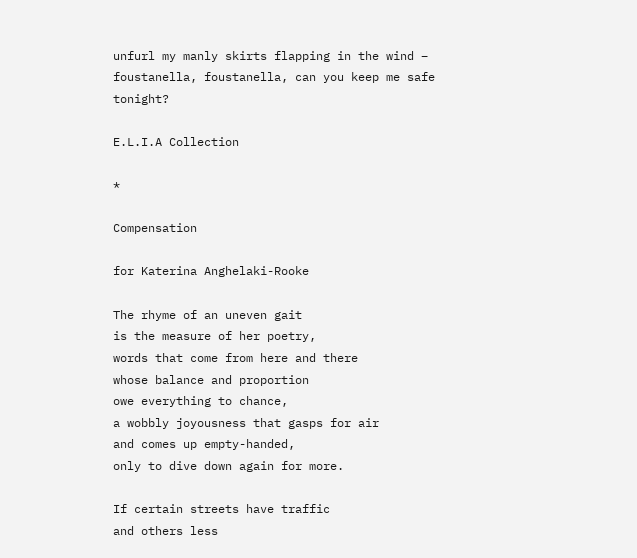unfurl my manly skirts flapping in the wind –
foustanella, foustanella, can you keep me safe tonight?

E.L.I.A Collection

*

Compensation

for Katerina Anghelaki-Rooke

The rhyme of an uneven gait
is the measure of her poetry,
words that come from here and there
whose balance and proportion
owe everything to chance,
a wobbly joyousness that gasps for air
and comes up empty-handed,
only to dive down again for more.

If certain streets have traffic
and others less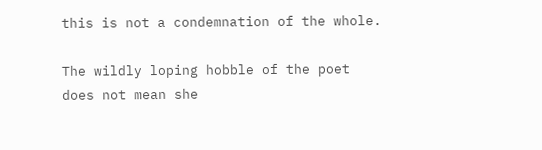this is not a condemnation of the whole.

The wildly loping hobble of the poet
does not mean she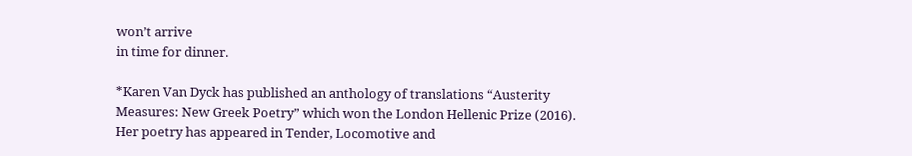won’t arrive
in time for dinner.

*Karen Van Dyck has published an anthology of translations “Austerity Measures: New Greek Poetry” which won the London Hellenic Prize (2016). Her poetry has appeared in Tender, Locomotive and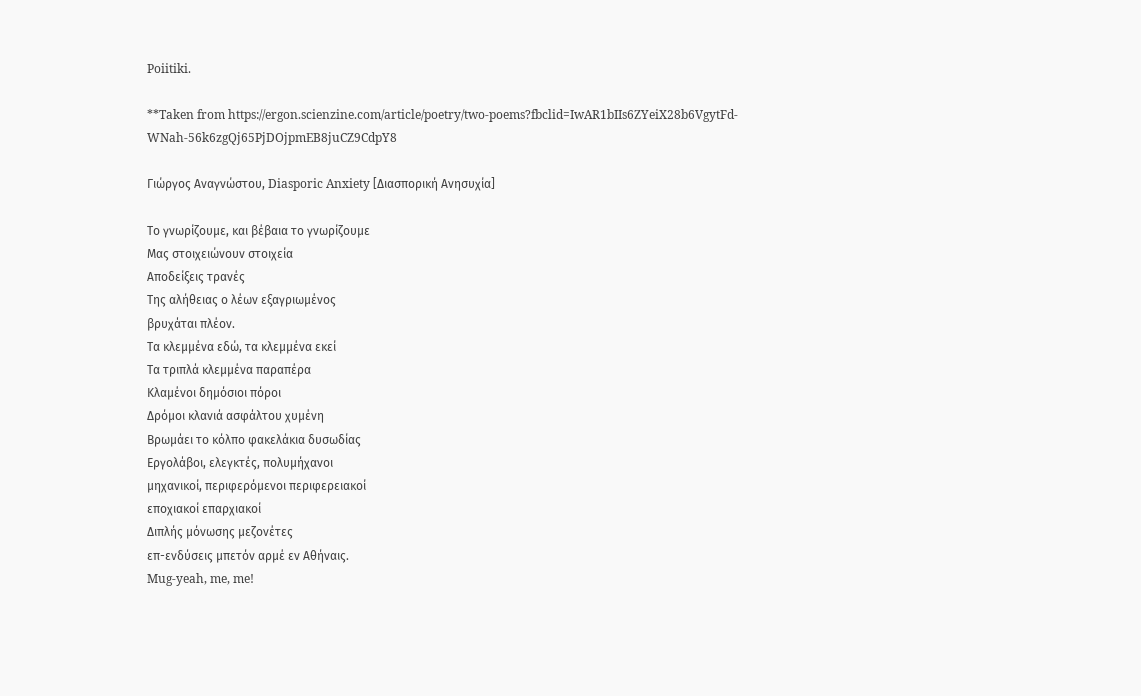Poiitiki.

**Taken from https://ergon.scienzine.com/article/poetry/two-poems?fbclid=IwAR1bIIs6ZYeiX28b6VgytFd-WNah-56k6zgQj65PjDOjpmEB8juCZ9CdpY8

Γιώργος Αναγνώστου, Diasporic Anxiety [Διασπορική Ανησυχία]

Το γνωρίζουμε, και βέβαια το γνωρίζουμε
Μας στοιχειώνουν στοιχεία
Αποδείξεις τρανές
Της αλήθειας ο λέων εξαγριωμένος
βρυχάται πλέον.
Τα κλεμμένα εδώ, τα κλεμμένα εκεί
Τα τριπλά κλεμμένα παραπέρα
Κλαμένοι δημόσιοι πόροι
Δρόμοι κλανιά ασφάλτου χυμένη
Βρωμάει το κόλπο φακελάκια δυσωδίας
Εργολάβοι, ελεγκτές, πολυμήχανοι
μηχανικοί, περιφερόμενοι περιφερειακοί
εποχιακοί επαρχιακοί
Διπλής μόνωσης μεζονέτες
επ-ενδύσεις μπετόν αρμέ εν Αθήναις.
Mug-yeah, me, me!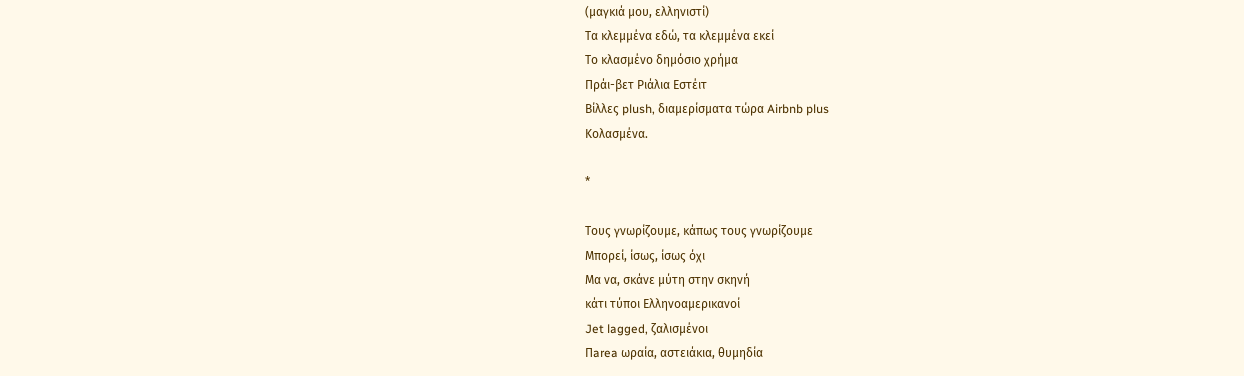(μαγκιά μου, ελληνιστί)
Τα κλεμμένα εδώ, τα κλεμμένα εκεί
Το κλασμένο δημόσιο χρήμα
Πράι-βετ Ριάλια Eστέιτ
Βίλλες plush, διαμερίσματα τώρα Airbnb plus
Κολασμένα.

*

Τους γνωρίζουμε, κάπως τους γνωρίζουμε
Μπορεί, ίσως, ίσως όχι
Μα να, σκάνε μύτη στην σκηνή
κάτι τύποι Ελληνοαμερικανοί
Jet lagged, ζαλισμένοι
Πarea ωραία, αστειάκια, θυμηδία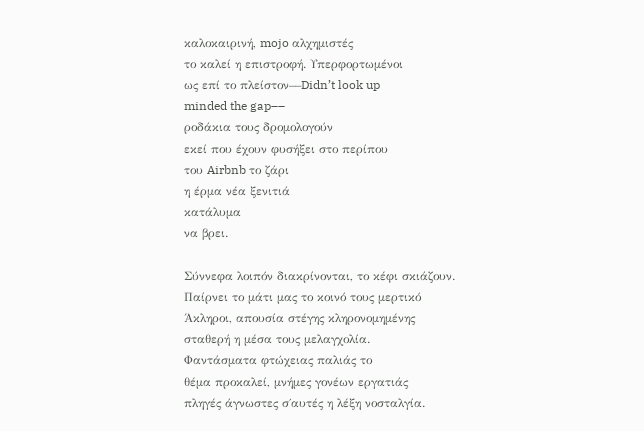καλοκαιρινή, mojo αλχημιστές
το καλεί η επιστροφή. Υπερφορτωμένοι
ως επί το πλείστον––Didn’t look up
minded the gap––
ροδάκια τους δρομολογούν
εκεί που έχουν φυσήξει στο περίπου
του Airbnb το ζάρι
η έρμα νέα ξενιτιά
κατάλυμα
να βρει.

Σύννεφα λοιπόν διακρίνονται, το κέφι σκιάζουν.
Παίρνει το μάτι μας το κοινό τους μερτικό
Άκληροι, απουσία στέγης κληρονομημένης
σταθερή η μέσα τους μελαγχολία.
Φαντάσματα φτώχειας παλιάς το
θέμα προκαλεί, μνήμες γονέων εργατιάς
πληγές άγνωστες σ΄αυτές η λέξη νοσταλγία.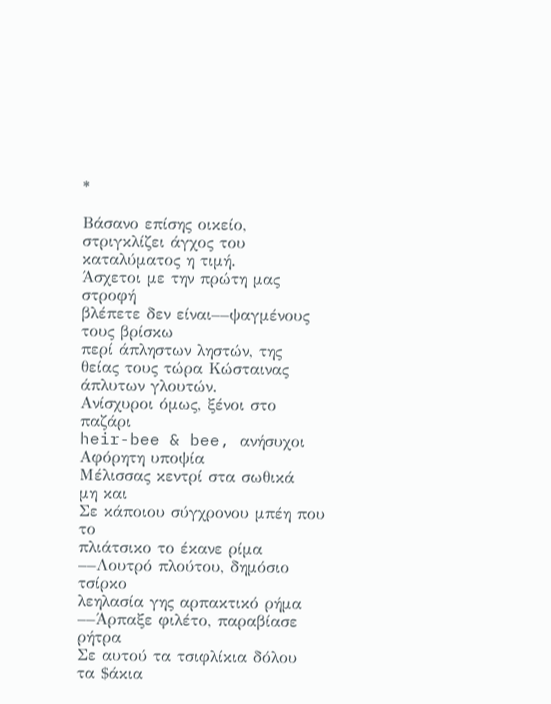*

Βάσανο επίσης οικείο, στριγκλίζει άγχος του καταλύματος η τιμή.
Άσχετοι με την πρώτη μας στροφή
βλέπετε δεν είναι––ψαγμένους τους βρίσκω
περί άπληστων ληστών, της
θείας τους τώρα Κώσταινας άπλυτων γλουτών.
Ανίσχυροι όμως, ξένοι στο παζάρι
heir-bee & bee, ανήσυχοι
Αφόρητη υποψία
Μέλισσας κεντρί στα σωθικά
μη και
Σε κάποιου σύγχρονου μπέη που το
πλιάτσικο το έκανε ρίμα
––Λουτρό πλούτου, δημόσιο τσίρκο
λεηλασία γης αρπακτικό ρήμα
––Άρπαξε φιλέτο, παραβίασε ρήτρα
Σε αυτού τα τσιφλίκια δόλου
τα $άκια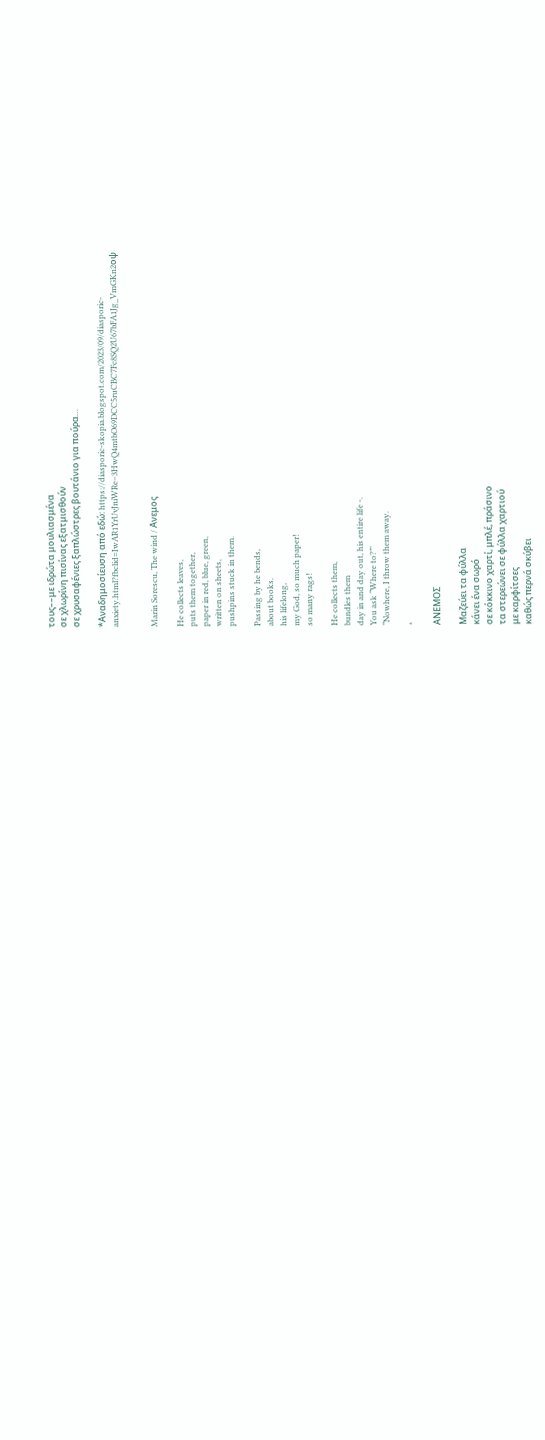τους––με ιδρώτα μουλιασμένα
σε χλωρίνη πισίνας εξατμισθούν
σε χρυσαφένιες ξαπλώστρες βουτάνιο για πούρα…

*Αναδημοσίευση από εδώ: https://diasporic-skopia.blogspot.com/2023/09/diasporic-anxiety.html?fbclid=IwAR1YrUvJniWRe–3HwQ4mtbO69DCC5ruCBC7Fc8SQ2U67bFA1Jg_VmGKn2oψ


Marin Sorescu, The wind / Ανεμος

He collects leaves,
puts them together,
paper in red, blue, green,
written on sheets,
pushpins stuck in them.

Passing by he bends,
about books.
his lifelong,
my God, so much paper!
so many rags!

He collects them,
bundles them
day in and day out, his entire life -.
You ask “Where to?”’
“Nowhere, I throw them away.

*

ΑΝΕΜΟΣ

Μαζεύει τα φύλλα
κάνει ένα σωρό
σε κόκκινο χαρτί, μπλέ, πράσινο
τα στερεώνει σε φύλλα χαρτιού
με καρφίτσες
καθώς περνά σκύβει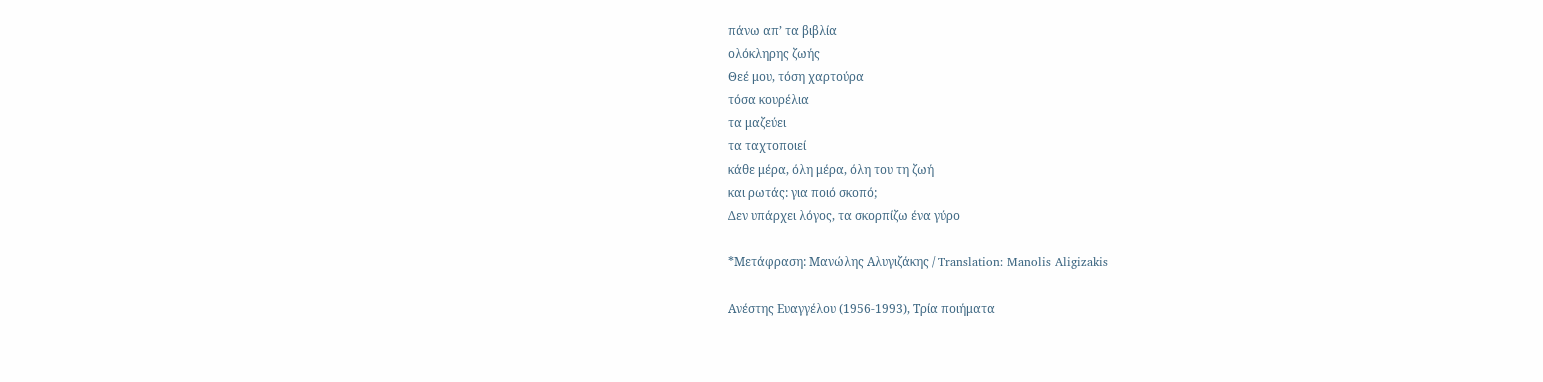πάνω απ’ τα βιβλία
ολόκληρης ζωής
Θεέ μου, τόση χαρτούρα
τόσα κουρέλια
τα μαζεύει
τα ταχτοποιεί
κάθε μέρα, όλη μέρα, όλη του τη ζωή
και ρωτάς: για ποιό σκοπό;
Δεν υπάρχει λόγος, τα σκορπίζω ένα γύρο

*Μετάφραση: Μανώλης Αλυγιζάκης / Translation: Manolis Aligizakis

Ανέστης Ευαγγέλου (1956-1993), Τρία ποιήματα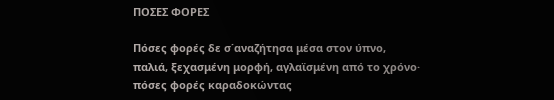ΠΟΣΕΣ ΦΟΡΕΣ

Πόσες φορές δε σ΄αναζήτησα μέσα στον ύπνο,
παλιά, ξεχασμένη μορφή, αγλαϊσμένη από το χρόνο·
πόσες φορές καραδοκώντας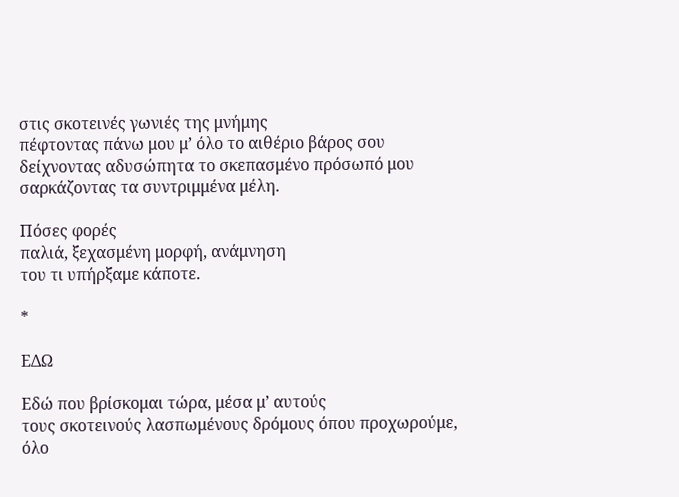στις σκοτεινές γωνιές της μνήμης
πέφτοντας πάνω μου μ’ όλο το αιθέριο βάρος σου
δείχνοντας αδυσώπητα το σκεπασμένο πρόσωπό μου
σαρκάζοντας τα συντριμμένα μέλη.

Πόσες φορές
παλιά, ξεχασμένη μορφή, ανάμνηση
του τι υπήρξαμε κάποτε.

*

ΕΔΩ

Εδώ που βρίσκομαι τώρα, μέσα μ’ αυτούς
τους σκοτεινούς λασπωμένους δρόμους όπου προχωρούμε,
όλο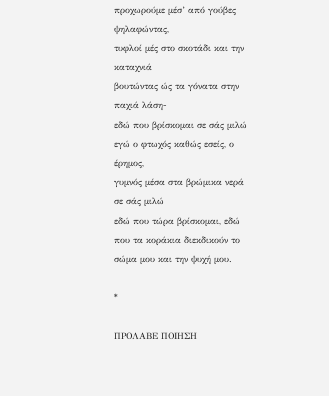προχωρούμε μέσ’ από γούβες ψηλαφώντας,
τυφλοί μές στο σκοτάδι και την καταχνιά
βουτώντας ώς τα γόνατα στην παχιά λάση-
εδώ που βρίσκομαι σε σάς μιλώ
εγώ ο φτωχός καθώς εσείς, ο έρημος,
γυμνός μέσα στα βρώμικα νερά σε σάς μιλώ
εδώ που τώρα βρίσκομαι, εδώ
που τα κοράκια διεκδικούν το σώμα μου και την ψυχή μου.

*

ΠΡΟΛΑΒΕ ΠΟΙΗΣΗ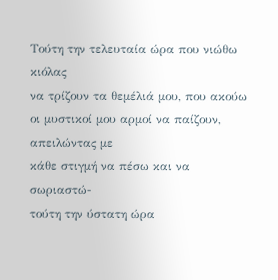Τούτη την τελευταία ώρα που νιώθω κιόλας
να τρίζουν τα θεμέλιά μου, που ακούω
οι μυστικοί μου αρμοί να παίζουν, απειλώντας με
κάθε στιγμή να πέσω και να σωριαστώ-
τούτη την ύστατη ώρα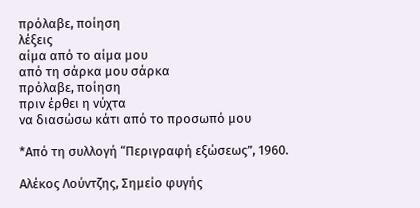πρόλαβε, ποίηση
λέξεις
αίμα από το αίμα μου
από τη σάρκα μου σάρκα
πρόλαβε, ποίηση
πριν έρθει η νύχτα
να διασώσω κάτι από το προσωπό μου

*Από τη συλλογή “Περιγραφή εξώσεως”, 1960.

Αλέκος Λούντζης, Σημείο φυγής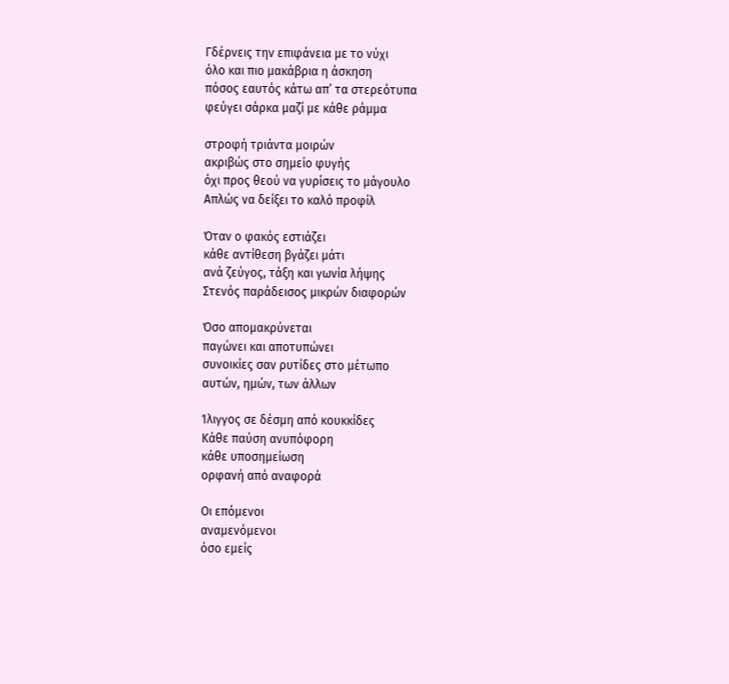Γδέρνεις την επιφάνεια με το νύχι
όλο και πιο μακάβρια η άσκηση
πόσος εαυτός κάτω απ’ τα στερεότυπα
φεύγει σάρκα μαζί με κάθε ράμμα

στροφή τριάντα μοιρών
ακριβώς στο σημείο φυγής
όχι προς θεού να γυρίσεις το μάγουλο
Απλώς να δείξει το καλό προφίλ

Όταν ο φακός εστιάζει
κάθε αντίθεση βγάζει μάτι
ανά ζεύγος, τάξη και γωνία λήψης
Στενός παράδεισος μικρών διαφορών

Όσο απομακρύνεται
παγώνει και αποτυπώνει
συνοικίες σαν ρυτίδες στο μέτωπο
αυτών, ημών, των άλλων

Ίλιγγος σε δέσμη από κουκκίδες
Κάθε παύση ανυπόφορη
κάθε υποσημείωση
ορφανή από αναφορά

Οι επόμενοι
αναμενόμενοι
όσο εμείς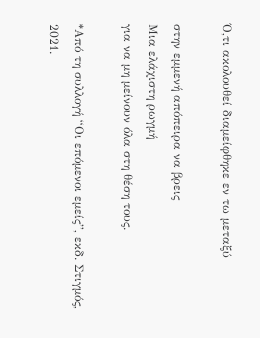Ό,τι ακολουθεί διαμείφθηκε εν τω μεταξύ

στην εμμενή απόπειρα να βρεις
Μια ελάχιστη ρωγμή
για να μη μείνουν όλα στη θέση τους.

*Από τη συλλογή “Οι επόμενοι εμείς”, εκδ. Στιγμός, 2021.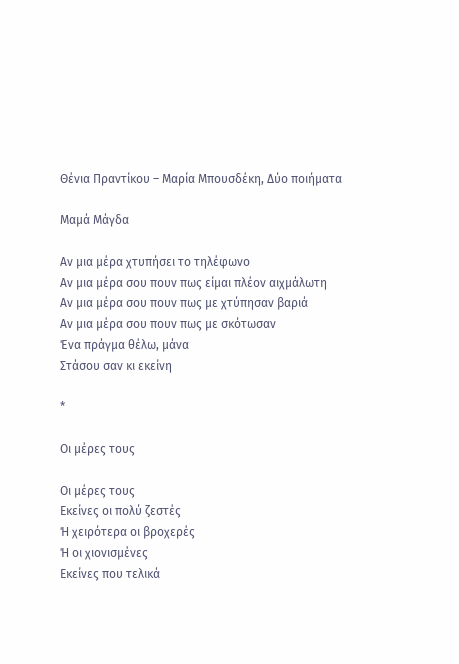Θένια Πραντίκου – Μαρία Μπουσδέκη, Δύο ποιήματα

Μαμά Μάγδα

Αν μια μέρα χτυπήσει το τηλέφωνο
Αν μια μέρα σου πουν πως είμαι πλέον αιχμάλωτη
Αν μια μέρα σου πουν πως με χτύπησαν βαριά
Αν μια μέρα σου πουν πως με σκότωσαν
Ένα πράγμα θέλω, μάνα
Στάσου σαν κι εκείνη

*

Οι μέρες τους

Οι μέρες τους
Εκείνες οι πολύ ζεστές
Ή χειρότερα οι βροχερές
Ή οι χιονισμένες
Εκείνες που τελικά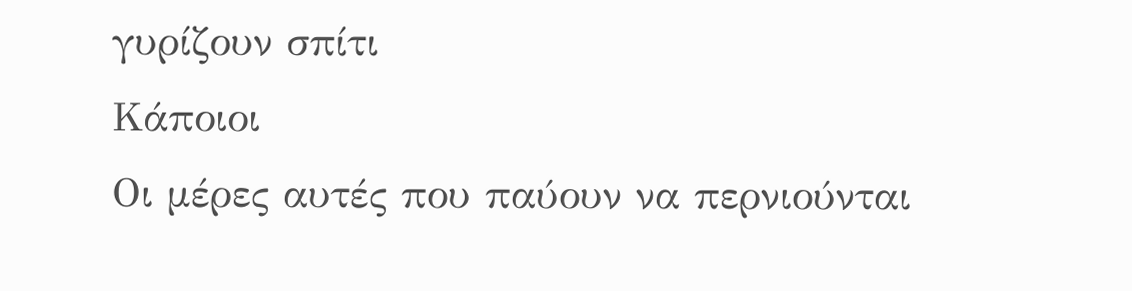γυρίζουν σπίτι
Κάποιοι
Οι μέρες αυτές που παύουν να περνιούνται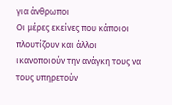για άνθρωποι
Οι μέρες εκείνες που κάποιοι πλουτίζουν και άλλοι
ικανοποιούν την ανάγκη τους να τους υπηρετούν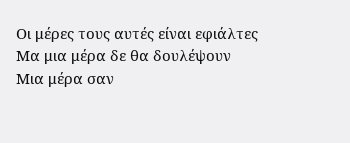Οι μέρες τους αυτές είναι εφιάλτες
Μα μια μέρα δε θα δουλέψουν
Μια μέρα σαν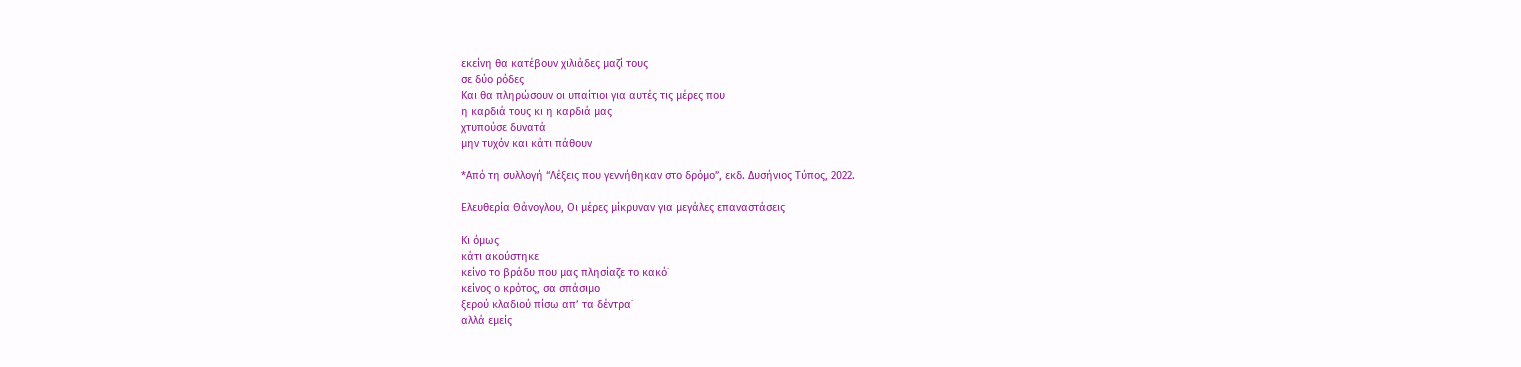εκείνη θα κατέβουν χιλιάδες μαζί τους
σε δύο ρόδες
Και θα πληρώσουν οι υπαίτιοι για αυτές τις μέρες που
η καρδιά τους κι η καρδιά μας
χτυπούσε δυνατά
μην τυχόν και κάτι πάθουν

*Από τη συλλογή “Λέξεις που γεννήθηκαν στο δρόμο”, εκδ. Δυσήνιος Τύπος, 2022.

Ελευθερία Θάνογλου, Οι μέρες μίκρυναν για μεγάλες επαναστάσεις

Κι όμως
κάτι ακούστηκε
κείνο το βράδυ που μας πλησίαζε το κακό˙
κείνος ο κρότος, σα σπάσιμο
ξερού κλαδιού πίσω απ’ τα δέντρα˙
αλλά εμείς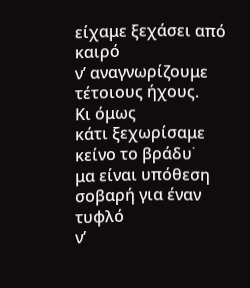είχαμε ξεχάσει από καιρό
ν’ αναγνωρίζουμε τέτοιους ήχους.
Κι όμως
κάτι ξεχωρίσαμε
κείνο το βράδυ˙
μα είναι υπόθεση σοβαρή για έναν τυφλό
ν’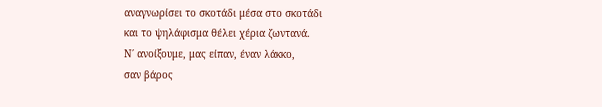αναγνωρίσει το σκοτάδι μέσα στο σκοτάδι
και το ψηλάφισμα θέλει χέρια ζωντανά.
Ν΄ ανοίξουμε, μας είπαν, έναν λάκκο,
σαν βάρος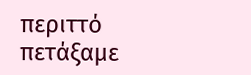περιττό πετάξαμε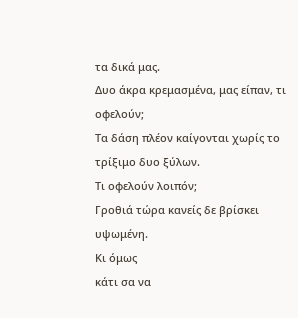τα δικά μας.
Δυο άκρα κρεμασμένα, μας είπαν, τι οφελούν;
Τα δάση πλέον καίγονται χωρίς το τρίξιμο δυο ξύλων.
Τι οφελούν λοιπόν;
Γροθιά τώρα κανείς δε βρίσκει υψωμένη.
Κι όμως
κάτι σα να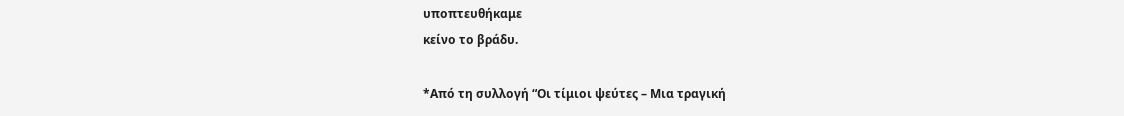υποπτευθήκαμε
κείνο το βράδυ.

*Από τη συλλογή “Οι τίμιοι ψεύτες – Μια τραγική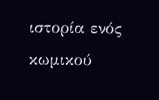ιστορία ενός κωμικού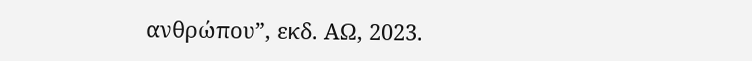ανθρώπου”, εκδ. ΑΩ, 2023.